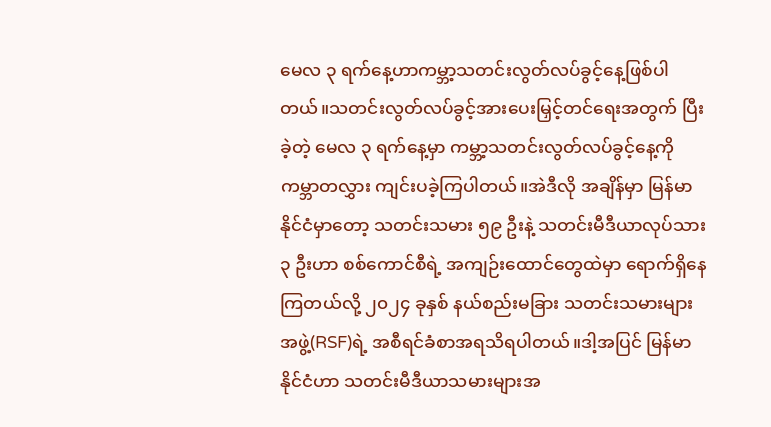မေလ ၃ ရက်နေ့ဟာကမ္ဘာ့သတင်းလွတ်လပ်ခွင့်နေ့ဖြစ်ပါတယ်။သတင်းလွတ်လပ်ခွင့်အားပေးမြှင့်တင်ရေးအတွက် ပြီးခဲ့တဲ့ မေလ ၃ ရက်နေ့မှာ ကမ္ဘာ့သတင်းလွတ်လပ်ခွင့်နေ့ကို ကမ္ဘာတလွှား ကျင်းပခဲ့ကြပါတယ်။အဲဒီလို အချိန်မှာ မြန်မာနိုင်ငံမှာတော့ သတင်းသမား ၅၉ ဦးနဲ့ သတင်းမီဒီယာလုပ်သား ၃ ဦးဟာ စစ်ကောင်စီရဲ့ အကျဉ်းထောင်တွေထဲမှာ ရောက်ရှိနေကြတယ်လို့ ၂၀၂၄ ခုနှစ် နယ်စည်းမခြား သတင်းသမားများအဖွဲ့(RSF)ရဲ့ အစီရင်ခံစာအရသိရပါတယ်။ဒါ့အပြင် မြန်မာနိုင်ငံဟာ သတင်းမီဒီယာသမားများအ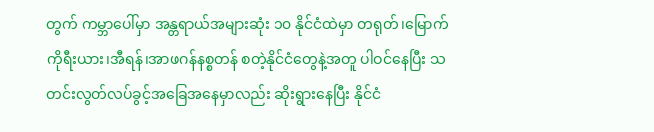တွက် ကမ္ဘာပေါ်မှာ အန္တရာယ်အများဆုံး ၁၀ နိုင်ငံထဲမှာ တရုတ်၊မြောက်ကိုရီးယား၊အီရန်၊အာဖဂန်နစ္စတန် စတဲ့နိုင်ငံတွေနဲ့အတူ ပါဝင်နေပြီး သတင်းလွတ်လပ်ခွင့်အခြေအနေမှာလည်း ဆိုးရွားနေပြီး နိုင်ငံ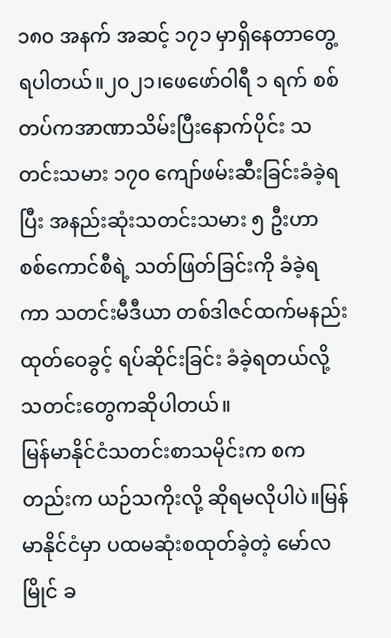၁၈၀ အနက် အဆင့် ၁၇၁ မှာရှိနေတာတွေ့ရပါတယ်။၂၀၂၁၊ဖေဖော်ဝါရီ ၁ ရက် စစ်တပ်ကအာဏာသိမ်းပြီးနောက်ပိုင်း သတင်းသမား ၁၇၀ ကျော်ဖမ်းဆီးခြင်းခံခဲ့ရပြီး အနည်းဆုံးသတင်းသမား ၅ ဦးဟာ စစ်ကောင်စီရဲ့ သတ်ဖြတ်ခြင်းကို ခံခဲ့ရကာ သတင်းမီဒီယာ တစ်ဒါဇင်ထက်မနည်း ထုတ်ဝေခွင့် ရပ်ဆိုင်းခြင်း ခံခဲ့ရတယ်လို့ သတင်းတွေကဆိုပါတယ်။
မြန်မာနိုင်ငံသတင်းစာသမိုင်းက စကတည်းက ယဉ်သကိုးလို့ ဆိုရမလိုပါပဲ။မြန်မာနိုင်ငံမှာ ပထမဆုံးစထုတ်ခဲ့တဲ့ မော်လမြိုင် ခ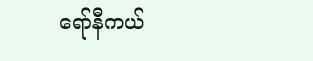ရော်နီကယ်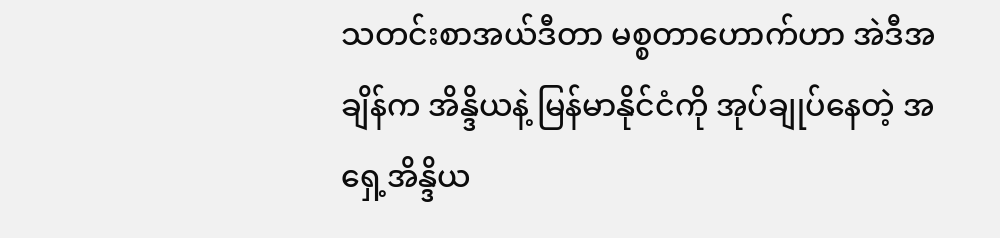သတင်းစာအယ်ဒီတာ မစ္စတာဟောက်ဟာ အဲဒီအချိန်က အိန္ဒိယနဲ့ မြန်မာနိုင်ငံကို အုပ်ချုပ်နေတဲ့ အရှေ့အိန္ဒိယ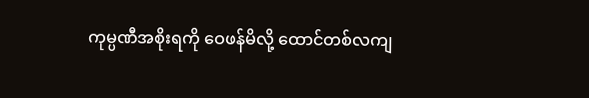ကုမ္ပဏီအစိုးရကို ဝေဖန်မိလို့ ထောင်တစ်လကျ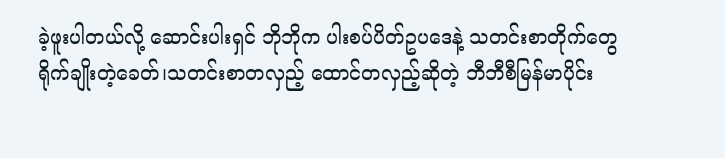ခဲ့ဖူးပါတယ်လို့ ဆောင်းပါးရှင် ဘိုဘိုက ပါးစပ်ပိတ်ဥပဒေနဲ့ သတင်းစာတိုက်တွေ ရိုက်ချိုးတဲ့ခေတ်၊သတင်းစာတလှည့် ထောင်တလှည့်ဆိုတဲ့ ဘီဘီစီမြန်မာပိုင်း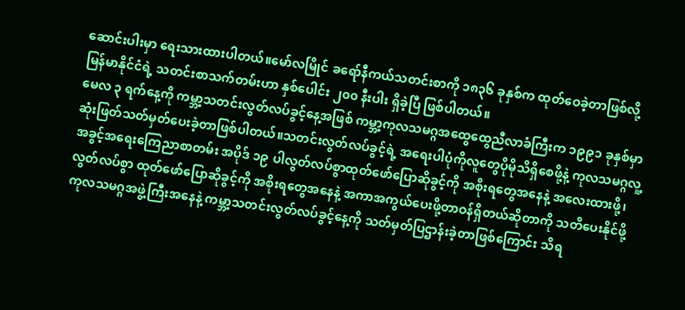ဆောင်းပါးမှာ ရေးသားထားပါတယ်။မော်လမြိုင် ခရော်နီကယ်သတင်းစာကို ၁၈၃၆ ခုနှစ်က ထုတ်ဝေခဲ့တာဖြစ်လို့ မြန်မာနိုင်ငံရဲ့ သတင်းစာသက်တမ်းဟာ နှစ်ပေါင်း ၂၀၀ နီးပါး ရှိခဲ့ပြီ ဖြစ်ပါတယ်။
မေလ ၃ ရက်နေ့ကို ကမ္ဘာ့သတင်းလွတ်လပ်ခွင့်နေ့အဖြစ် ကမ္ဘာ့ကုလသမဂ္ဂအထွေထွေညီလာခံကြီးက ၁၉၉၁ ခုနှစ်မှာ ဆုံးဖြတ်သတ်မှတ်ပေးခဲ့တာဖြစ်ပါတယ်။သတင်းလွတ်လပ်ခွင့်ရဲ့ အရေးပါပုံကိုလူတွေပိုမိုသိရှိစေဖို့နဲ့ ကုလသမဂ္ဂလူ့အခွင့်အရေးကြေညာစာတမ်း အပိုဒ် ၁၉ ပါလွတ်လပ်စွာထုတ်ဖော်ပြောဆိုခွင့်ကို အစိုးရတွေအနေနဲ့ အလေးထားဖို့၊လွတ်လပ်စွာ ထုတ်ဖော်ပြောဆိုခွင့်ကို အစိုးရတွေအနေနဲ့ အကာအကွယ်ပေးဖို့တာဝန်ရှိတယ်ဆိုတာကို သတိပေးနိုင်ဖို့ ကုလသမဂ္ဂအဖွဲ့ကြီးအနေနဲ့ ကမ္ဘာ့သတင်းလွတ်လပ်ခွင့်နေ့ကို သတ်မှတ်ပြဌာန်းခဲ့တာဖြစ်ကြောင်း သိရ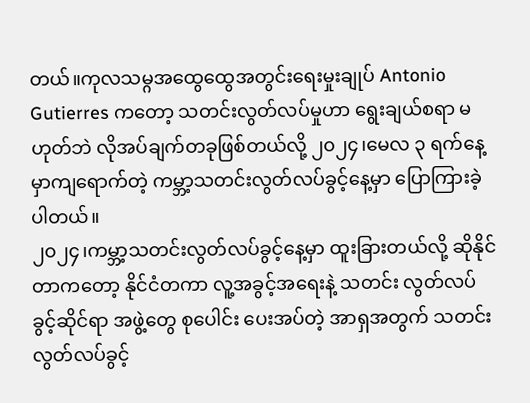တယ်။ကုလသမ္ဂအထွေထွေအတွင်းရေးမှုးချုပ် Antonio Gutierres ကတော့ သတင်းလွတ်လပ်မှုဟာ ရွေးချယ်စရာ မဟုတ်ဘဲ လိုအပ်ချက်တခုဖြစ်တယ်လို့ ၂၀၂၄၊မေလ ၃ ရက်နေ့မှာကျရောက်တဲ့ ကမ္ဘာ့သတင်းလွတ်လပ်ခွင့်နေ့မှာ ပြောကြားခဲ့ပါတယ်။
၂၀၂၄၊ကမ္ဘာ့သတင်းလွတ်လပ်ခွင့်နေ့မှာ ထူးခြားတယ်လို့ ဆိုနိုင်တာကတော့ နိုင်ငံတကာ လူ့အခွင့်အရေးနဲ့ သတင်း လွတ်လပ်ခွင့်ဆိုင်ရာ အဖွဲ့တွေ စုပေါင်း ပေးအပ်တဲ့ အာရှအတွက် သတင်းလွတ်လပ်ခွင့်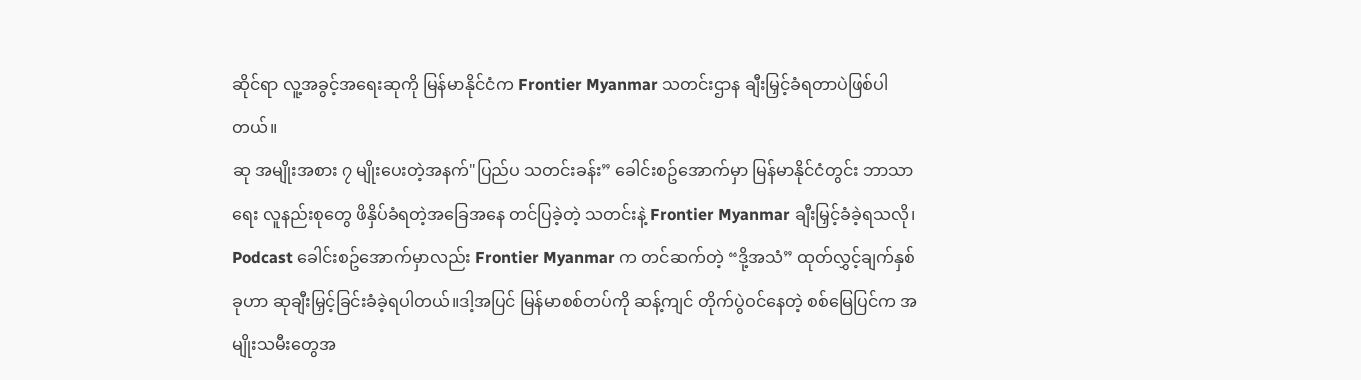ဆိုင်ရာ လူ့အခွင့်အရေးဆုကို မြန်မာနိုင်ငံက Frontier Myanmar သတင်းဌာန ချီးမြှင့်ခံရတာပဲဖြစ်ပါတယ်။
ဆု အမျိုးအစား ၇ မျိုးပေးတဲ့အနက်"ပြည်ပ သတင်းခန်း” ခေါင်းစဥ်အောက်မှာ မြန်မာနိုင်ငံတွင်း ဘာသာရေး လူနည်းစုတွေ ဖိနှိပ်ခံရတဲ့အခြေအနေ တင်ပြခဲ့တဲ့ သတင်းနဲ့ Frontier Myanmar ချီးမြှင့်ခံခဲ့ရသလို၊ Podcast ခေါင်းစဥ်အောက်မှာလည်း Frontier Myanmar က တင်ဆက်တဲ့ “ဒို့အသံ” ထုတ်လွှင့်ချက်နှစ်ခုဟာ ဆုချီးမြှင့်ခြင်းခံခဲ့ရပါတယ်။ဒါ့အပြင် မြန်မာစစ်တပ်ကို ဆန့်ကျင် တိုက်ပွဲဝင်နေတဲ့ စစ်မြေပြင်က အမျိုးသမီးတွေအ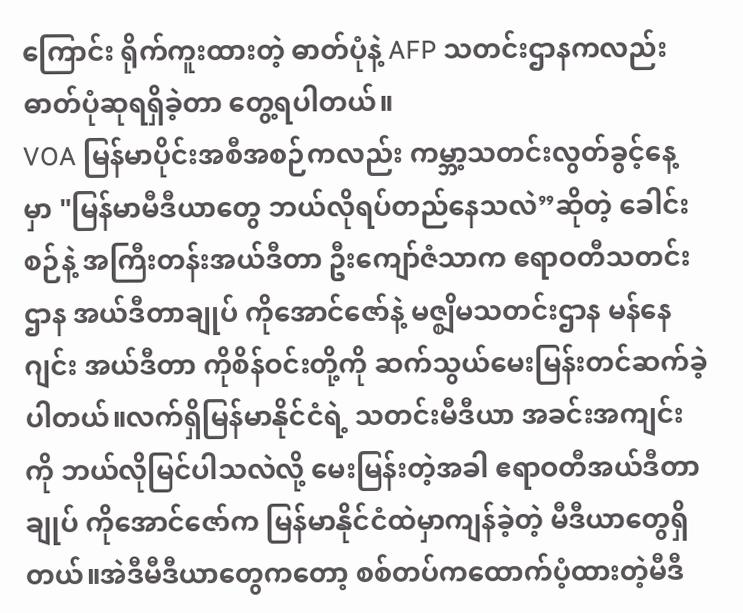ကြောင်း ရိုက်ကူးထားတဲ့ ဓာတ်ပုံနဲ့ AFP သတင်းဌာနကလည်း ဓာတ်ပုံဆုရရှိခဲ့တာ တွေ့ရပါတယ်။
VOA မြန်မာပိုင်းအစီအစဉ်ကလည်း ကမ္ဘာ့သတင်းလွတ်ခွင့်နေ့ မှာ "မြန်မာမီဒီယာတွေ ဘယ်လိုရပ်တည်နေသလဲ”ဆိုတဲ့ ခေါင်းစဉ်နဲ့ အကြီးတန်းအယ်ဒီတာ ဦးကျော်ဇံသာက ဧရာဝတီသတင်းဌာန အယ်ဒီတာချုပ် ကိုအောင်ဇော်နဲ့ မဇ္စျိမသတင်းဌာန မန်နေဂျင်း အယ်ဒီတာ ကိုစိန်ဝင်းတို့ကို ဆက်သွယ်မေးမြန်းတင်ဆက်ခဲ့ပါတယ်။လက်ရှိမြန်မာနိုင်ငံရဲ့ သတင်းမီဒီယာ အခင်းအကျင်းကို ဘယ်လိုမြင်ပါသလဲလို့ မေးမြန်းတဲ့အခါ ဧရာဝတီအယ်ဒီတာချုပ် ကိုအောင်ဇော်က မြန်မာနိုင်ငံထဲမှာကျန်ခဲ့တဲ့ မီဒီယာတွေရှိတယ်။အဲဒီမီဒီယာတွေကတော့ စစ်တပ်ကထောက်ပံ့ထားတဲ့မီဒီ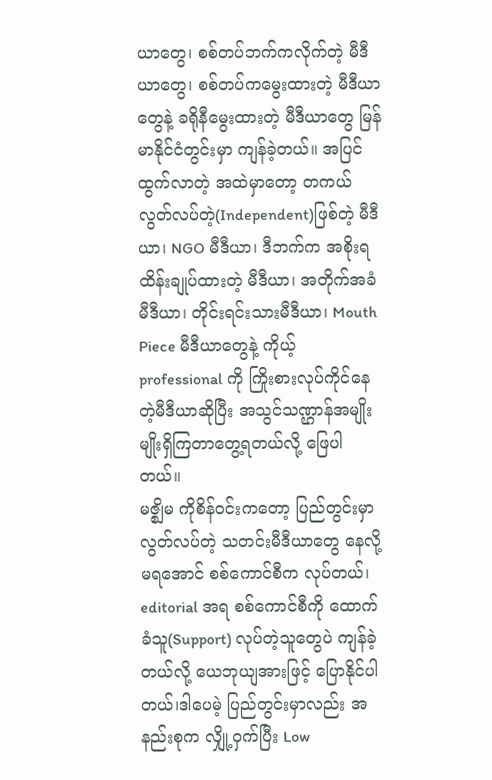ယာတွေ၊ စစ်တပ်ဘက်ကလိုက်တဲ့ မီဒီယာတွေ၊ စစ်တပ်ကမွေးထားတဲ့ မီဒီယာတွေနဲ့ ခရိုနီမွေးထားတဲ့ မီဒီယာတွေ မြန်မာနိုင်ငံတွင်းမှာ ကျန်ခဲ့တယ်။ အပြင်ထွက်လာတဲ့ အထဲမှာတော့ တကယ်လွတ်လပ်တဲ့(Independent)ဖြစ်တဲ့ မီဒီယာ၊ NGO မီဒီယာ၊ ဒီဘက်က အစိုးရထိန်းချုပ်ထားတဲ့ မီဒီယာ၊ အတိုက်အခံ မီဒီယာ၊ တိုင်းရင်းသားမီဒီယာ၊ Mouth Piece မီဒီယာတွေနဲ့ ကိုယ့် professional ကို ကြိုးစားလုပ်ကိုင်နေတဲ့မီဒီယာဆိုပြီး အသွင်သဏ္ဌာန်အမျိုးမျိုးရှိကြတာတွေ့ရတယ်လို့ ဖြေပါတယ်။
မဇ္စျိမ ကိုစိန်ဝင်းကတော့ ပြည်တွင်းမှာ လွတ်လပ်တဲ့ သတင်းမီဒီယာတွေ နေလို့ မရအောင် စစ်ကောင်စီက လုပ်တယ်၊ editorial အရ စစ်ကောင်စီကို ထောက်ခံသူ(Support) လုပ်တဲ့သူတွေပဲ ကျန်ခဲ့တယ်လို့ ယေဘုယျအားဖြင့် ပြောနိုင်ပါတယ်၊ဒါပေမဲ့ ပြည်တွင်းမှာလည်း အနည်းစုက လျှို့ဝှက်ပြီး Low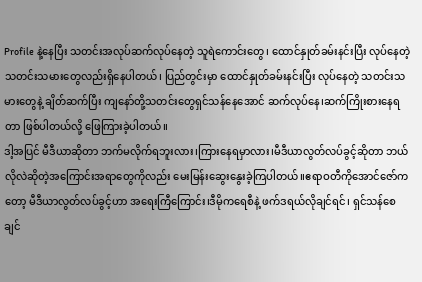Profile နဲ့နေပြီး သတင်းအလုပ်ဆက်လုပ်နေတဲ့ သူရဲကောင်းတွေ၊ ထောင်နှုတ်ခမ်းနင်းပြီး လုပ်နေတဲ့ သတင်းသမားတွေလည်းရှိနေပါတယ်၊ ပြည်တွင်းမှာ ထောင်နှုတ်ခမ်းနင်းပြီး လုပ်နေတဲ့ သတင်းသမားတွေနဲ့ ချိတ်ဆက်ပြီး ကျနော်တို့သတင်းတွေရှင်သန်နေအောင် ဆက်လုပ်နေ၊ဆက်ကြိုးစားနေရတာ ဖြစ်ပါတယ်လို့ ဖြေကြားခဲ့ပါတယ်။
ဒါ့အပြင် မီဒီယာဆိုတာ ဘက်မလိုက်ရဘူးလား၊ကြားနေရမှာလား၊မီဒီယာလွတ်လပ်ခွင့်ဆိုတာ ဘယ်လိုလဲဆိုတဲ့အကြောင်းအရာတွေကိုလည်း မေးမြန်းဆွေးနွေးခဲ့ကြပါတယ်။ဧရာဝတီကိုအောင်ဇော်ကတော့ မီဒီယာလွတ်လပ်ခွင့်ဟာ အရေးကြီကြောင်း၊ဒီမိုကရေစီနဲ့ ဖက်ဒရယ်လိုချင်ရင်၊ ရှင်သန်စေချင်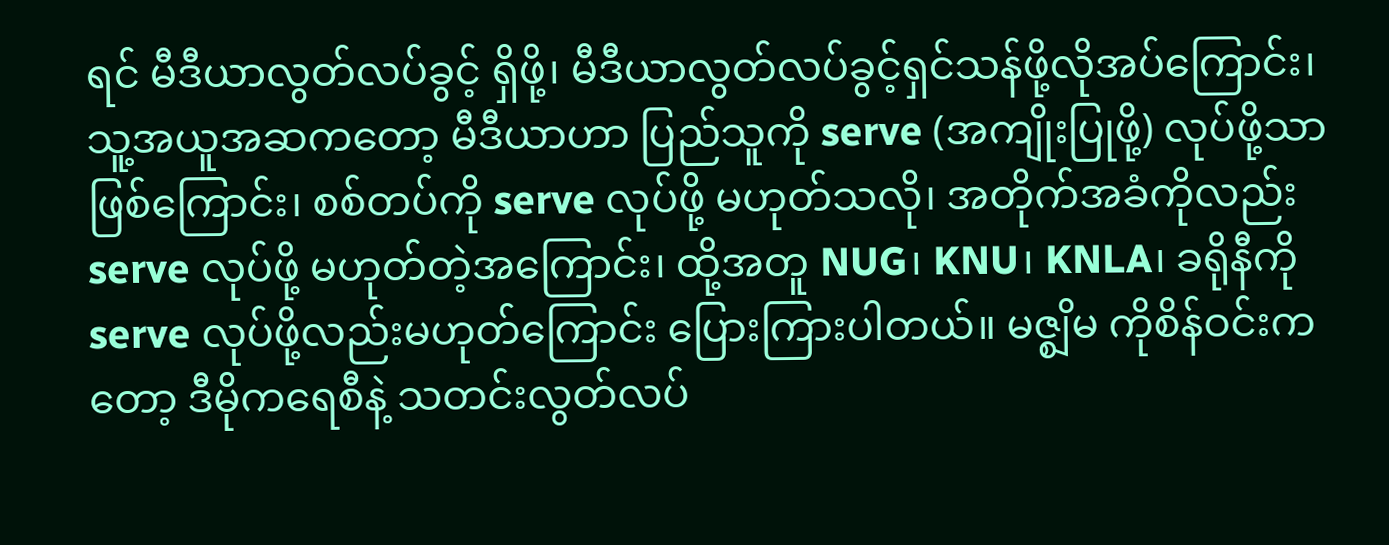ရင် မီဒီယာလွတ်လပ်ခွင့် ရှိဖို့၊ မီဒီယာလွတ်လပ်ခွင့်ရှင်သန်ဖို့လိုအပ်ကြောင်း၊ သူ့အယူအဆကတော့ မီဒီယာဟာ ပြည်သူကို serve (အကျိုးပြုဖို့) လုပ်ဖို့သာဖြစ်ကြောင်း၊ စစ်တပ်ကို serve လုပ်ဖို့ မဟုတ်သလို၊ အတိုက်အခံကိုလည်း serve လုပ်ဖို့ မဟုတ်တဲ့အကြောင်း၊ ထို့အတူ NUG၊ KNU၊ KNLA၊ ခရိုနီကို serve လုပ်ဖို့လည်းမဟုတ်ကြောင်း ပြေားကြားပါတယ်။ မဇ္စျိမ ကိုစိန်ဝင်းကတော့ ဒီမိုကရေစီနဲ့ သတင်းလွတ်လပ်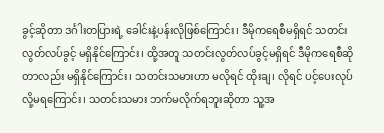ခွင့်ဆိုတာ ဒင်္ဂါးတပြားရဲ့ ခေါင်းနဲ့ပန်းလိုဖြစ်ကြောင်း၊ ဒီမိုကရေစီမရှိရင် သတင်းလွတ်လပ်ခွင့် မရှိနိုင်ကြောင်း၊ ထို့အတူ သတင်းလွတ်လပ်ခွင့်မရှိရင် ဒီမိုကရေစီဆိုတာလည်း မရှိနိုင်ကြောင်း၊ သတင်းသမားဟာ မလိုရင် ထိုးချ၊ လိုရင် ပင့်ပေးလုပ်လို့မရကြောင်း၊ သတင်းသမား ဘက်မလိုက်ရဘူးဆိုတာ သူ့အ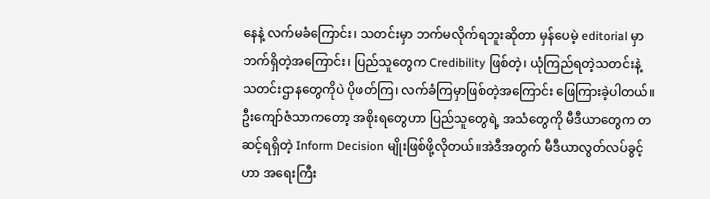နေနဲ့ လက်မခံကြောင်း၊ သတင်းမှာ ဘက်မလိုက်ရဘူးဆိုတာ မှန်ပေမဲ့ editorial မှာ ဘက်ရှိတဲ့အကြောင်း၊ ပြည်သူတွေက Credibility ဖြစ်တဲ့၊ ယုံကြည်ရတဲ့သတင်းနဲ့ သတင်းဌာနတွေကိုပဲ ပိုဖတ်ကြ၊ လက်ခံကြမှာဖြစ်တဲ့အကြောင်း ဖြေကြားခဲ့ပါတယ်။ ဦးကျော်ဇံသာကတော့ အစိုးရတွေဟာ ပြည်သူတွေရဲ့ အသံတွေကို မီဒီယာတွေက တဆင့်ရရှိတဲ့ Inform Decision မျိုးဖြစ်ဖို့လိုတယ်။အဲဒီအတွက် မီဒီယာလွတ်လပ်ခွင့်ဟာ အရေးကြီး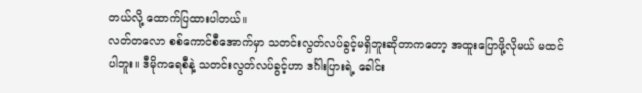တယ်လို့ ထောက်ပြထားပါတယ်။
လတ်တလော စစ်ကောင်စီအောက်မှာ သတင်းလွတ်လပ်ခွင့်မရှိဘူးဆိုတာကတော့ အထူးပြောဖို့လိုမယ် မထင်ပါဘူး။ ဒီမိုကရေစီနဲ့ သတင်းလွတ်လပ်ခွင့်ဟာ ဒင်္ဂါးပြားရဲ့ ခေါင်း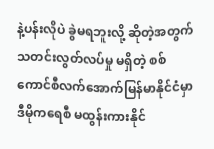နဲ့ပန်းလိုပဲ ခွဲမရဘူးလို့ ဆိုတဲ့အတွက် သတင်းလွတ်လပ်မှု မရှိတဲ့ စစ်ကောင်စီလက်အောက်မြန်မာနိုင်ငံမှာ ဒီမိုကရေစီ မထွန်းကားနိုင်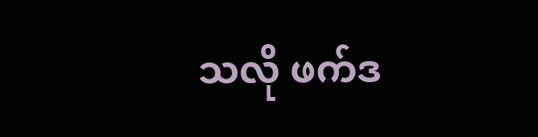သလို ဖက်ဒ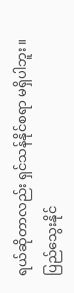ရယ်ဆိုတာလည်း ရှင်သန်နိုင်စရာ မရှိပါဘူး။
ပြည်သွေးနိုင်